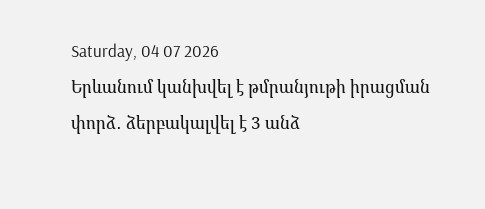Saturday, 04 07 2026
Երևանում կանխվել է թմրանյութի իրացման փորձ․ ձերբակալվել է 3 անձ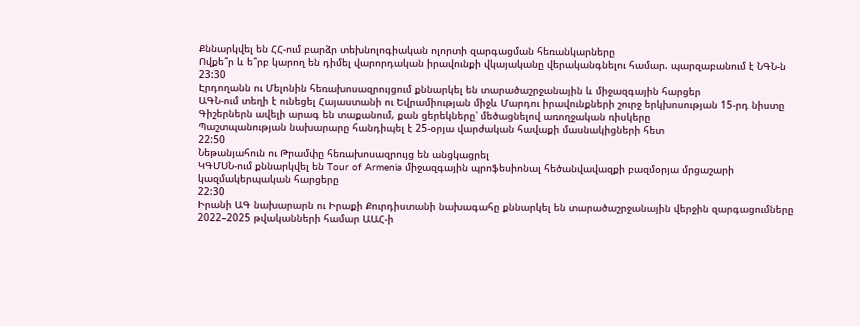Քննարկվել են ՀՀ-ում բարձր տեխնոլոգիական ոլորտի զարգացման հեռանկարները
Ովքե՞ր և ե՞րբ կարող են դիմել վարորդական իրավունքի վկայականը վերականգնելու համար. պարզաբանում է ՆԳՆ-ն
23:30
Էրդողանն ու Մելոնին հեռախոսազրույցում քննարկել են տարածաշրջանային և միջազգային հարցեր
ԱԳՆ-ում տեղի է ունեցել Հայաստանի ու Եվրամիության միջև Մարդու իրավունքների շուրջ երկխոսության 15-րդ նիստը
Գիշերներն ավելի արագ են տաքանում, քան ցերեկները՝ մեծացնելով առողջական ռիսկերը
Պաշտպանության նախարարը հանդիպել է 25-օրյա վարժական հավաքի մասնակիցների հետ
22:50
Նեթանյահուն ու Թրամփը հեռախոսազրույց են անցկացրել
ԿԳՄՍՆ-ում քննարկվել են Tour of Armenia միջազգային պրոֆեսիոնալ հեծանվավազքի բազմօրյա մրցաշարի կազմակերպական հարցերը
22:30
Իրանի ԱԳ նախարարն ու Իրաքի Քուրդիստանի նախագահը քննարկել են տարածաշրջանային վերջին զարգացումները
2022–2025 թվականների համար ԱԱՀ-ի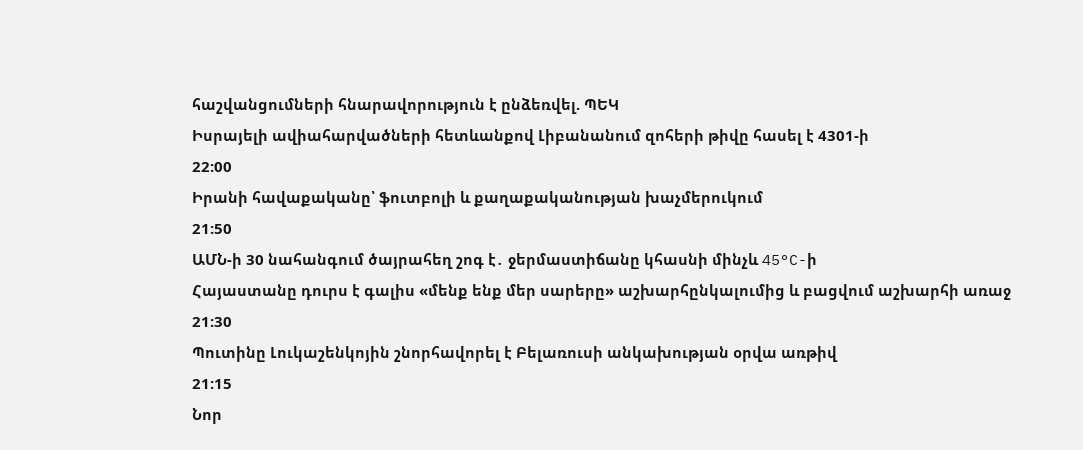հաշվանցումների հնարավորություն է ընձեռվել. ՊԵԿ
Իսրայելի ավիահարվածների հետևանքով Լիբանանում զոհերի թիվը հասել է 4301-ի
22:00
Իրանի հավաքականը՝ ֆուտբոլի և քաղաքականության խաչմերուկում
21:50
ԱՄՆ-ի 30 նահանգում ծայրահեղ շոգ է․ ջերմաստիճանը կհասնի մինչև 45°C-ի
Հայաստանը դուրս է գալիս «մենք ենք մեր սարերը» աշխարհընկալումից և բացվում աշխարհի առաջ
21:30
Պուտինը Լուկաշենկոյին շնորհավորել է Բելառուսի անկախության օրվա առթիվ
21:15
Նոր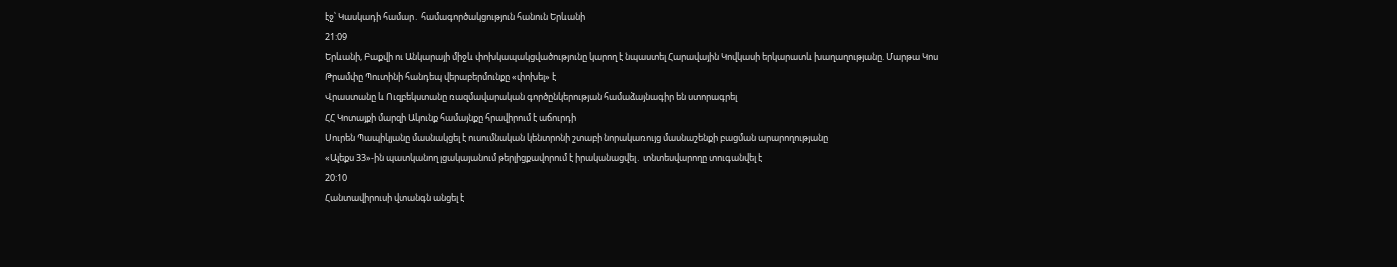էջ՝ Կասկադի համար․ համագործակցություն հանուն Երևանի
21:09
Երևանի, Բաքվի ու Անկարայի միջև փոխկապակցվածությունը կարող է նպաստել Հարավային Կովկասի երկարատև խաղաղությանը. Մարթա Կոս
Թրամփը Պուտինի հանդեպ վերաբերմունքը «փոխել» է
Վրաստանը և Ուզբեկստանը ռազմավարական գործընկերության համաձայնագիր են ստորագրել
ՀՀ Կոտայքի մարզի Ակունք համայնքը հրավիրում է աճուրդի
Սուրեն Պապիկյանը մասնակցել է ուսումնական կենտրոնի շտաբի նորակառույց մասնաշենքի բացման արարողությանը
«Ալեքս 33»-ին պատկանող լցակայանում թերլիցքավորում է իրականացվել․ տնտեսվարողը տուգանվել է
20:10
Հանտավիրուսի վտանգն անցել է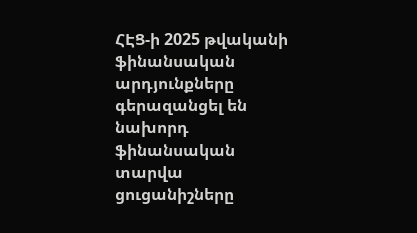ՀԷՑ-ի 2025 թվականի ֆինանսական արդյունքները գերազանցել են նախորդ ֆինանսական տարվա ցուցանիշները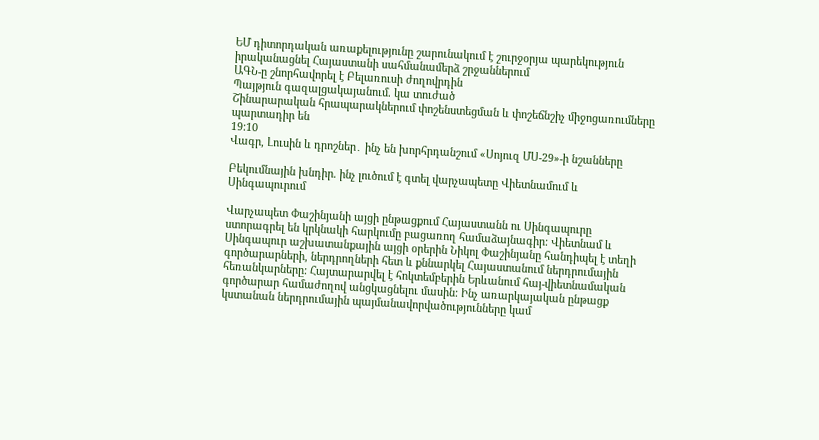ԵՄ դիտորդական առաքելությունը շարունակում է շուրջօրյա պարեկություն իրականացնել Հայաստանի սահմանամերձ շրջաններում
ԱԳՆ-ը շնորհավորել է Բելառուսի ժողովրդին
Պայթյուն գազալցակայանում. կա տուժած
Շինարարական հրապարակներում փոշենստեցման և փոշեճնշիչ միջոցառումները պարտադիր են
19:10
Վագր, Լուսին և դրոշներ․ ինչ են խորհրդանշում «Սոյուզ ՄՍ-29»-ի նշանները

Բեկումնային խնդիր. ինչ լուծում է գտել վարչապետը Վիետնամում և Սինգապուրում

Վարչապետ Փաշինյանի այցի ընթացքում Հայաստանն ու Սինգապուրը ստորագրել են կրկնակի հարկումը բացառող համաձայնագիր: Վիետնամ և Սինգապուր աշխատանքային այցի օրերին Նիկոլ Փաշինյանը հանդիպել է տեղի գործարարների, ներդրողների հետ և քննարկել Հայաստանում ներդրումային հեռանկարները: Հայտարարվել է հոկտեմբերին Երևանում հայ-վիետնամական գործարար համաժողով անցկացնելու մասին: Ինչ առարկայական ընթացք կստանան ներդրումային պայմանավորվածությունները կամ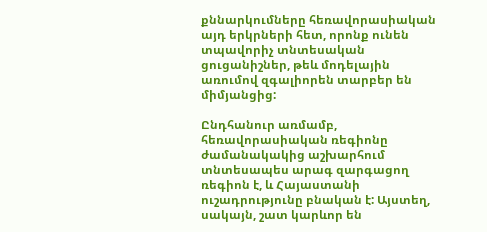քննարկումները հեռավորասիական այդ երկրների հետ, որոնք ունեն տպավորիչ տնտեսական ցուցանիշներ, թեև մոդելային առումով զգալիորեն տարբեր են միմյանցից:

Ընդհանուր առմամբ, հեռավորասիական ռեգիոնը ժամանակակից աշխարհում տնտեսապես արագ զարգացող ռեգիոն է, և Հայաստանի ուշադրությունը բնական է: Այստեղ, սակայն, շատ կարևոր են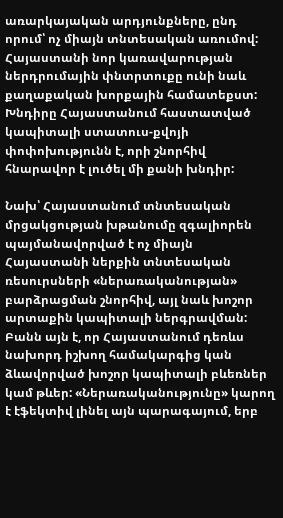առարկայական արդյունքները, ընդ որում՝ ոչ միայն տնտեսական առումով: Հայաստանի նոր կառավարության ներդրումային փնտրտուքը ունի նաև քաղաքական խորքային համատեքստ: Խնդիրը Հայաստանում հաստատված կապիտալի ստատուս-քվոյի փոփոխությունն է, որի շնորհիվ հնարավոր է լուծել մի քանի խնդիր:

Նախ՝ Հայաստանում տնտեսական մրցակցության խթանումը զգալիորեն պայմանավորված է ոչ միայն Հայաստանի ներքին տնտեսական ռեսուրսների «ներառականության» բարձրացման շնորհիվ, այլ նաև խոշոր արտաքին կապիտալի ներգրավման: Բանն այն է, որ Հայաստանում դեռևս նախորդ իշխող համակարգից կան ձևավորված խոշոր կապիտալի բևեռներ կամ թևեր: «Ներառականությունը» կարող է էֆեկտիվ լինել այն պարագայում, երբ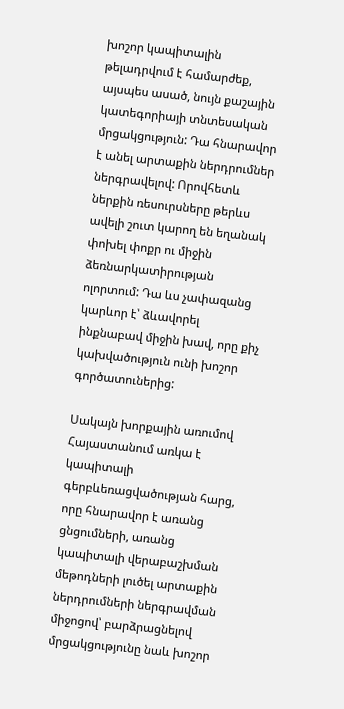խոշոր կապիտալին թելադրվում է համարժեք, այսպես ասած, նույն քաշային կատեգորիայի տնտեսական մրցակցություն: Դա հնարավոր է անել արտաքին ներդրումներ ներգրավելով: Որովհետև ներքին ռեսուրսները թերևս ավելի շուտ կարող են եղանակ փոխել փոքր ու միջին ձեռնարկատիրության ոլորտում: Դա ևս չափազանց կարևոր է՝ ձևավորել ինքնաբավ միջին խավ, որը քիչ կախվածություն ունի խոշոր գործատուներից:

Սակայն խորքային առումով Հայաստանում առկա է կապիտալի գերբևեռացվածության հարց, որը հնարավոր է առանց ցնցումների, առանց կապիտալի վերաբաշխման մեթոդների լուծել արտաքին ներդրումների ներգրավման միջոցով՝ բարձրացնելով մրցակցությունը նաև խոշոր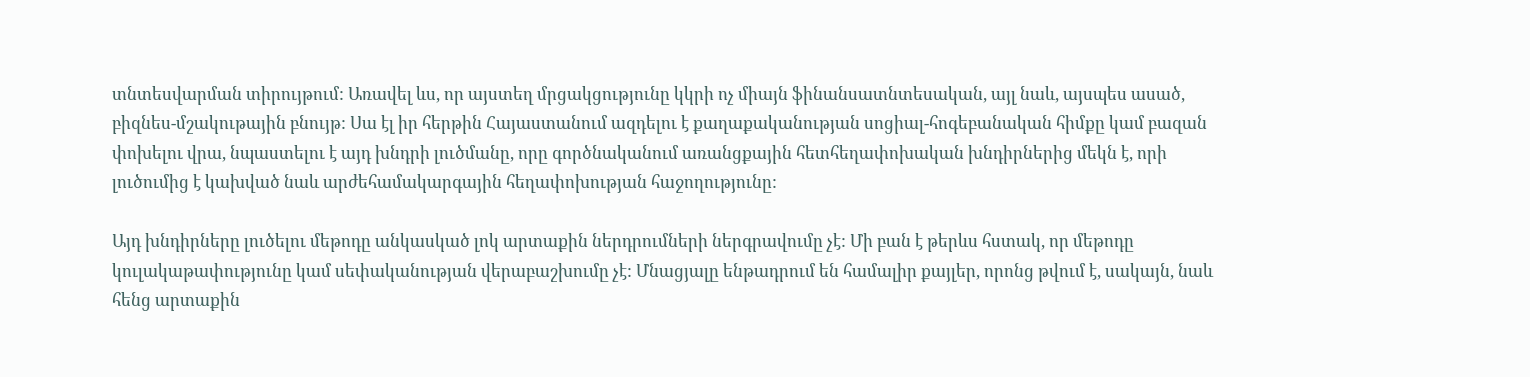տնտեսվարման տիրույթում: Առավել ևս, որ այստեղ մրցակցությունը կկրի ոչ միայն ֆինանսատնտեսական, այլ նաև, այսպես ասած, բիզնես-մշակութային բնույթ: Սա էլ իր հերթին Հայաստանում ազդելու է քաղաքականության սոցիալ-հոգեբանական հիմքը կամ բազան փոխելու վրա, նպաստելու է այդ խնդրի լուծմանը, որը գործնականում առանցքային հետհեղափոխական խնդիրներից մեկն է, որի լուծումից է կախված նաև արժեհամակարգային հեղափոխության հաջողությունը:

Այդ խնդիրները լուծելու մեթոդը անկասկած լոկ արտաքին ներդրումների ներգրավումը չէ: Մի բան է թերևս հստակ, որ մեթոդը կուլակաթափությունը կամ սեփականության վերաբաշխումը չէ: Մնացյալը ենթադրում են համալիր քայլեր, որոնց թվում է, սակայն, նաև հենց արտաքին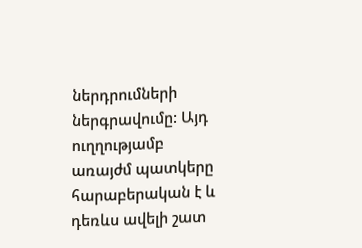ներդրումների ներգրավումը: Այդ ուղղությամբ առայժմ պատկերը հարաբերական է և դեռևս ավելի շատ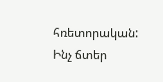հռետորական: Ինչ ճտեր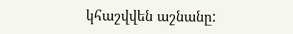կհաշվվեն աշնանը: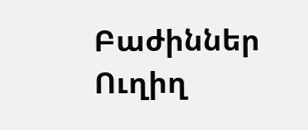Բաժիններ
Ուղիղ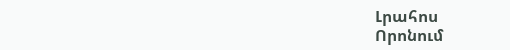Լրահոս
Որոնում